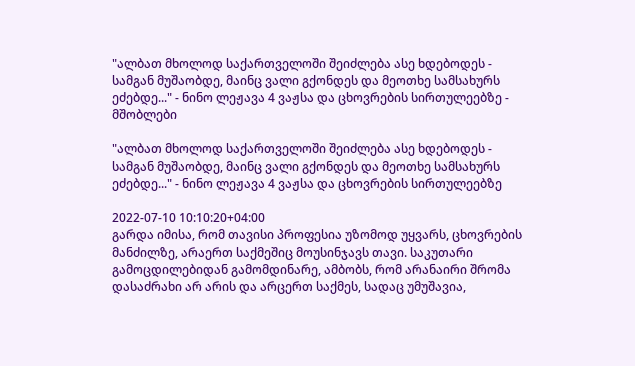"ალბათ მხოლოდ საქართველოში შეიძლება ასე ხდებოდეს - სამგან მუშაობდე, მაინც ვალი გქონდეს და მეოთხე სამსახურს ეძებდე..." - ნინო ლეჟავა 4 ვაჟსა და ცხოვრების სირთულეებზე - მშობლები

"ალბათ მხოლოდ საქართველოში შეიძლება ასე ხდებოდეს - სამგან მუშაობდე, მაინც ვალი გქონდეს და მეოთხე სამსახურს ეძებდე..." - ნინო ლეჟავა 4 ვაჟსა და ცხოვრების სირთულეებზე

2022-07-10 10:10:20+04:00
გარდა იმისა, რომ თავისი პროფესია უზომოდ უყვარს, ცხოვრების მანძილზე, არაერთ საქმეშიც მოუსინჯავს თავი. საკუთარი გამოცდილებიდან გამომდინარე, ამბობს, რომ არანაირი შრომა დასაძრახი არ არის და არცერთ საქმეს, სადაც უმუშავია,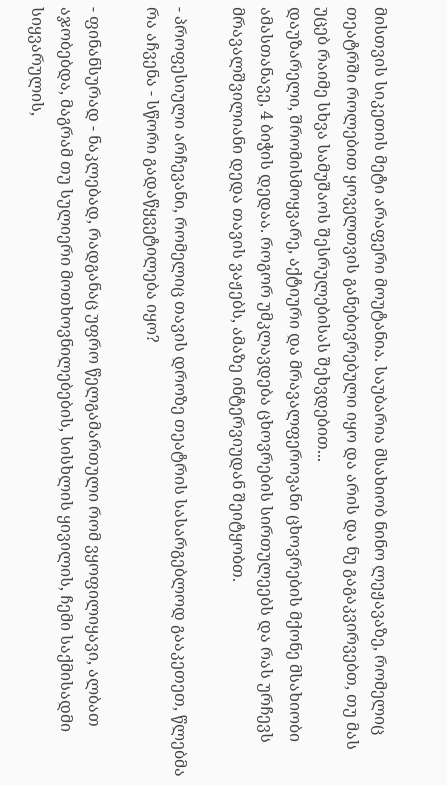მისთვის სიკეთის მეტი არაფერი მოუტანია. საუბარია მსახიობ ნინო ლეჟავაზე, რომელიც თეატრში როლებით ყოველთვის განებივრებული იყო და არის და ნუ გაგაკვირვებთ, თუ მას უცებ რაიმე სხვა სამუშაოს შესრულებისას შეხვდებით...
დაუზარელი, შრომისმოყვარე, აქტიური და მრავალფეროვანი ცხოვრების მქონე მსახიობი ამასთანავე, 4 ბიჭის დედაა. როგორ უმკლავდება ცხოვრების სირთულეებს და რას ურჩევს მრავალშვილიანი დედა თავის ვაჟებს, ამაზე ინტერვიუდან შეიტყობთ.

- პროფესიული არჩევანი, რომელიც თავის დროზე თეატრის სასარგებლოდ გააკეთეთ, წლებმა რა აჩვენა - სწორი გადაწყვეტილება იყო?

- ფინანსურად - ნაკლებად, რადგანაც უფრო წელგამართული რომ ვყოფილიყავი, ალბათ აჯობებდა, მაგრამ თუ სულიერი მოთხოვნილებების, სისხლის ყივილის, ჩემი საქმისადმი სიყვარულის,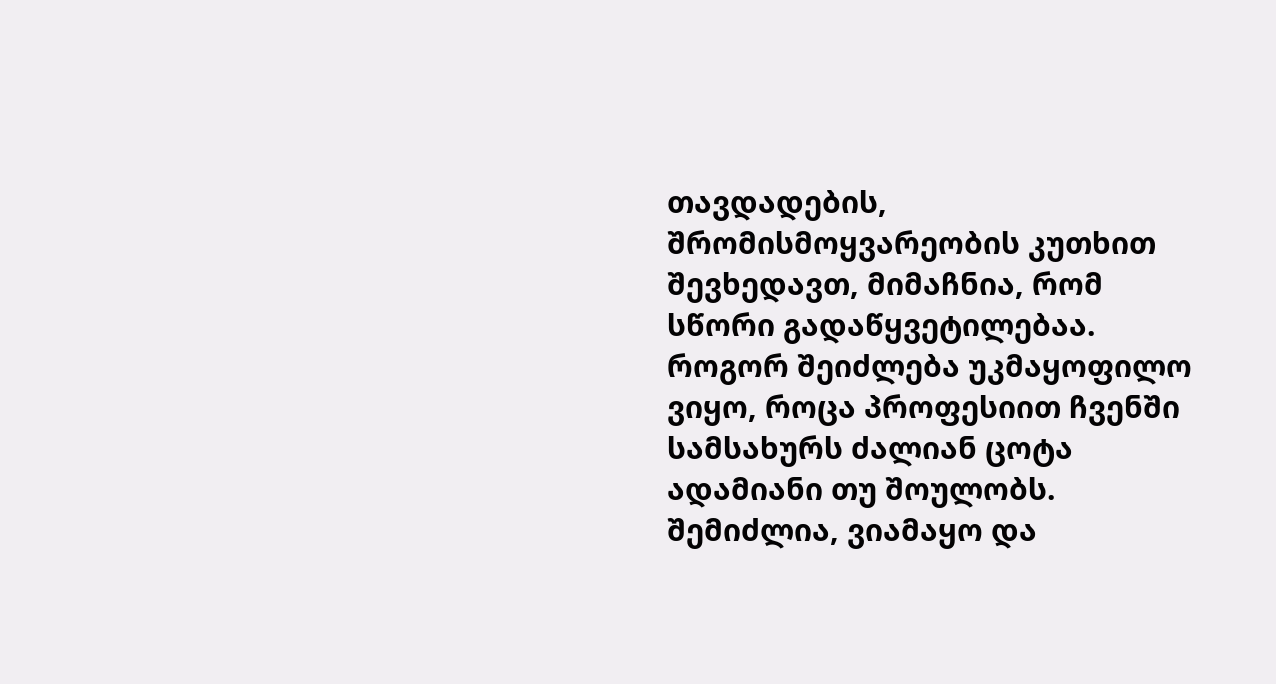თავდადების, შრომისმოყვარეობის კუთხით შევხედავთ, მიმაჩნია, რომ სწორი გადაწყვეტილებაა. როგორ შეიძლება უკმაყოფილო ვიყო, როცა პროფესიით ჩვენში სამსახურს ძალიან ცოტა ადამიანი თუ შოულობს. შემიძლია, ვიამაყო და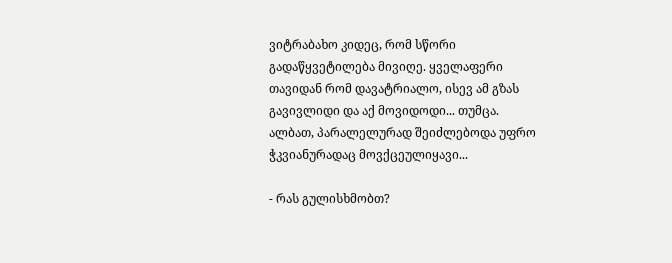ვიტრაბახო კიდეც, რომ სწორი გადაწყვეტილება მივიღე. ყველაფერი თავიდან რომ დავატრიალო, ისევ ამ გზას გავივლიდი და აქ მოვიდოდი... თუმცა. ალბათ, პარალელურად შეიძლებოდა უფრო ჭკვიანურადაც მოვქცეულიყავი...

- რას გულისხმობთ?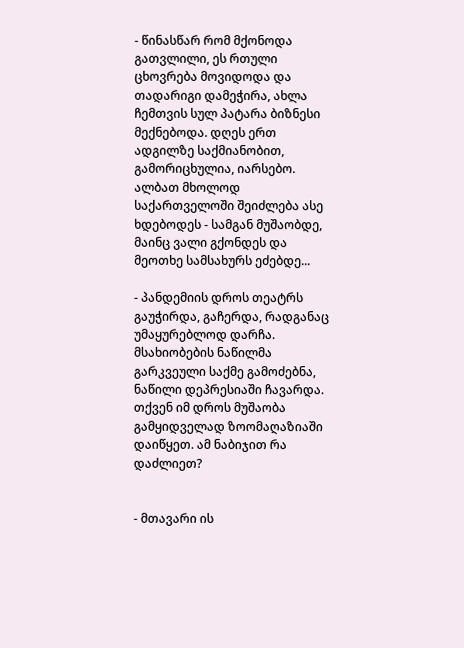- წინასწარ რომ მქონოდა გათვლილი, ეს რთული ცხოვრება მოვიდოდა და თადარიგი დამეჭირა, ახლა ჩემთვის სულ პატარა ბიზნესი მექნებოდა. დღეს ერთ ადგილზე საქმიანობით, გამორიცხულია, იარსებო. ალბათ მხოლოდ საქართველოში შეიძლება ასე ხდებოდეს - სამგან მუშაობდე, მაინც ვალი გქონდეს და მეოთხე სამსახურს ეძებდე...

- პანდემიის დროს თეატრს გაუჭირდა, გაჩერდა, რადგანაც უმაყურებლოდ დარჩა. მსახიობების ნაწილმა გარკვეული საქმე გამოძებნა, ნაწილი დეპრესიაში ჩავარდა. თქვენ იმ დროს მუშაობა გამყიდველად ზოომაღაზიაში დაიწყეთ. ამ ნაბიჯით რა დაძლიეთ?


- მთავარი ის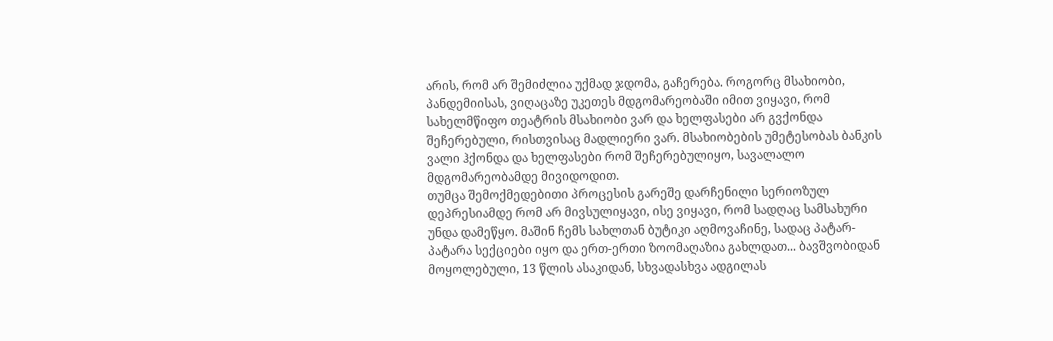არის, რომ არ შემიძლია უქმად ჯდომა, გაჩერება. როგორც მსახიობი, პანდემიისას, ვიღაცაზე უკეთეს მდგომარეობაში იმით ვიყავი, რომ სახელმწიფო თეატრის მსახიობი ვარ და ხელფასები არ გვქონდა შეჩერებული, რისთვისაც მადლიერი ვარ. მსახიობების უმეტესობას ბანკის ვალი ჰქონდა და ხელფასები რომ შეჩერებულიყო, სავალალო მდგომარეობამდე მივიდოდით.
თუმცა შემოქმედებითი პროცესის გარეშე დარჩენილი სერიოზულ დეპრესიამდე რომ არ მივსულიყავი, ისე ვიყავი, რომ სადღაც სამსახური უნდა დამეწყო. მაშინ ჩემს სახლთან ბუტიკი აღმოვაჩინე, სადაც პატარ-პატარა სექციები იყო და ერთ-ერთი ზოომაღაზია გახლდათ... ბავშვობიდან მოყოლებული, 13 წლის ასაკიდან, სხვადასხვა ადგილას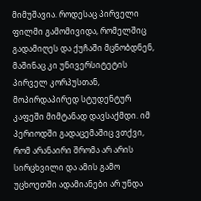მიმუშავია. როდესაც პირველი ფილმი გამომივიდა, რომელშიც გადამიღეს და ქუჩაში მცნობდნენ, მაშინაც კი უნივერსიტეტის პირველ კორპუსთან, მოპირდაპირედ სტუდენტურ კაფეში მიმტანად დავსაქმდი. იმ პერიოდში გადაცემაშიც ვთქვი, რომ არანაირი შრომა არ არის სირცხვილი და ამის გამო უცხოეთში ადამიანები არ უნდა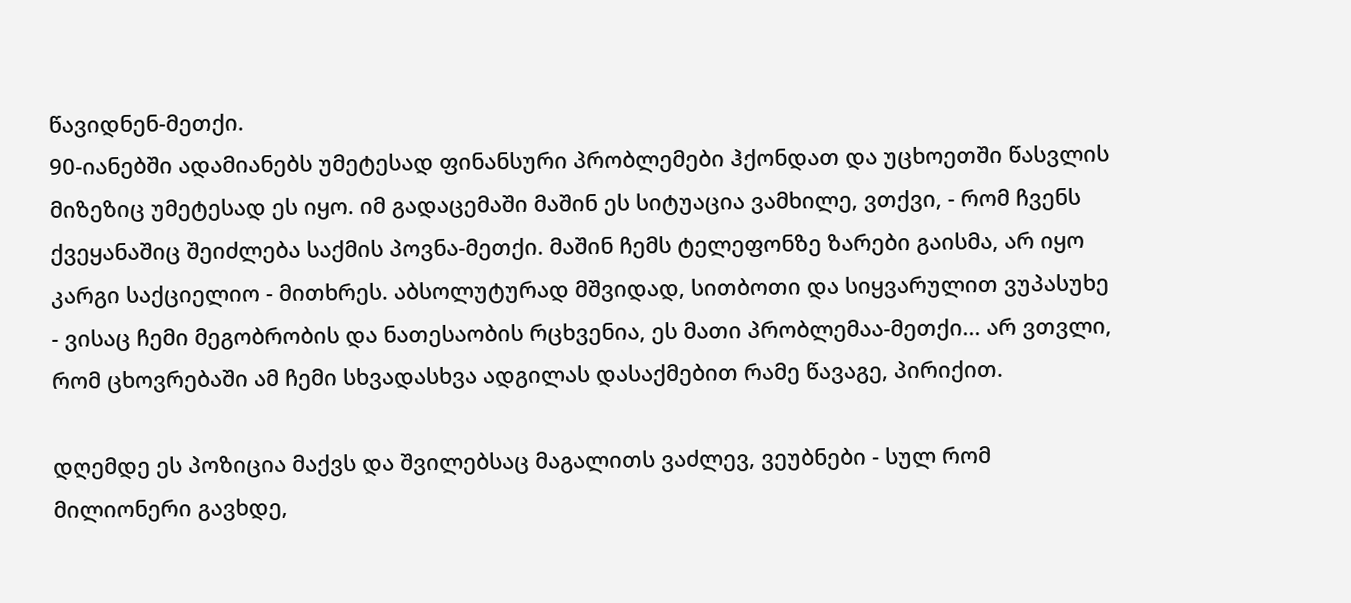წავიდნენ-მეთქი.
90-იანებში ადამიანებს უმეტესად ფინანსური პრობლემები ჰქონდათ და უცხოეთში წასვლის მიზეზიც უმეტესად ეს იყო. იმ გადაცემაში მაშინ ეს სიტუაცია ვამხილე, ვთქვი, - რომ ჩვენს ქვეყანაშიც შეიძლება საქმის პოვნა-მეთქი. მაშინ ჩემს ტელეფონზე ზარები გაისმა, არ იყო კარგი საქციელიო - მითხრეს. აბსოლუტურად მშვიდად, სითბოთი და სიყვარულით ვუპასუხე - ვისაც ჩემი მეგობრობის და ნათესაობის რცხვენია, ეს მათი პრობლემაა-მეთქი... არ ვთვლი, რომ ცხოვრებაში ამ ჩემი სხვადასხვა ადგილას დასაქმებით რამე წავაგე, პირიქით.

დღემდე ეს პოზიცია მაქვს და შვილებსაც მაგალითს ვაძლევ, ვეუბნები - სულ რომ მილიონერი გავხდე,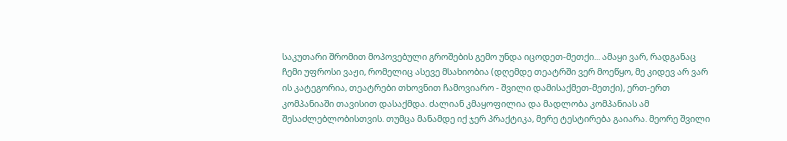საკუთარი შრომით მოპოვებული გროშების გემო უნდა იცოდეთ-მეთქი... ამაყი ვარ, რადგანაც ჩემი უფროსი ვაჟი, რომელიც ასევე მსახიობია (დღემდე თეატრში ვერ მოეწყო, მე კიდევ არ ვარ ის კატეგორია, თეატრები თხოვნით ჩამოვიარო - შვილი დამისაქმეთ-მეთქი), ერთ-ერთ კომპანიაში თავისით დასაქმდა. ძალიან კმაყოფილია და მადლობა კომპანიას ამ შესაძლებლობისთვის. თუმცა მანამდე იქ ჯერ პრაქტიკა, მერე ტესტირება გაიარა. მეორე შვილი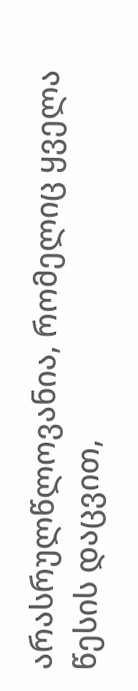არასრულწლოვანია, რომელიც ყველა წესის დაცვით,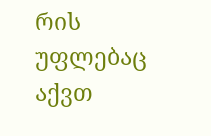რის უფლებაც აქვთ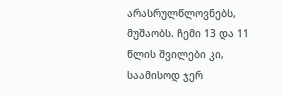არასრულწლოვნებს, მუშაობს. ჩემი 13 და 11 წლის შვილები კი, საამისოდ ჯერ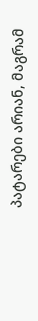პატარები არიან, მაგრამ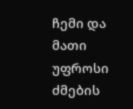ჩემი და მათი უფროსი ძმების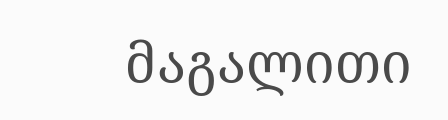მაგალითი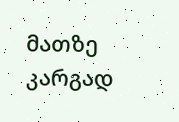მათზე კარგად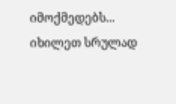იმოქმედებს... იხილეთ სრულად